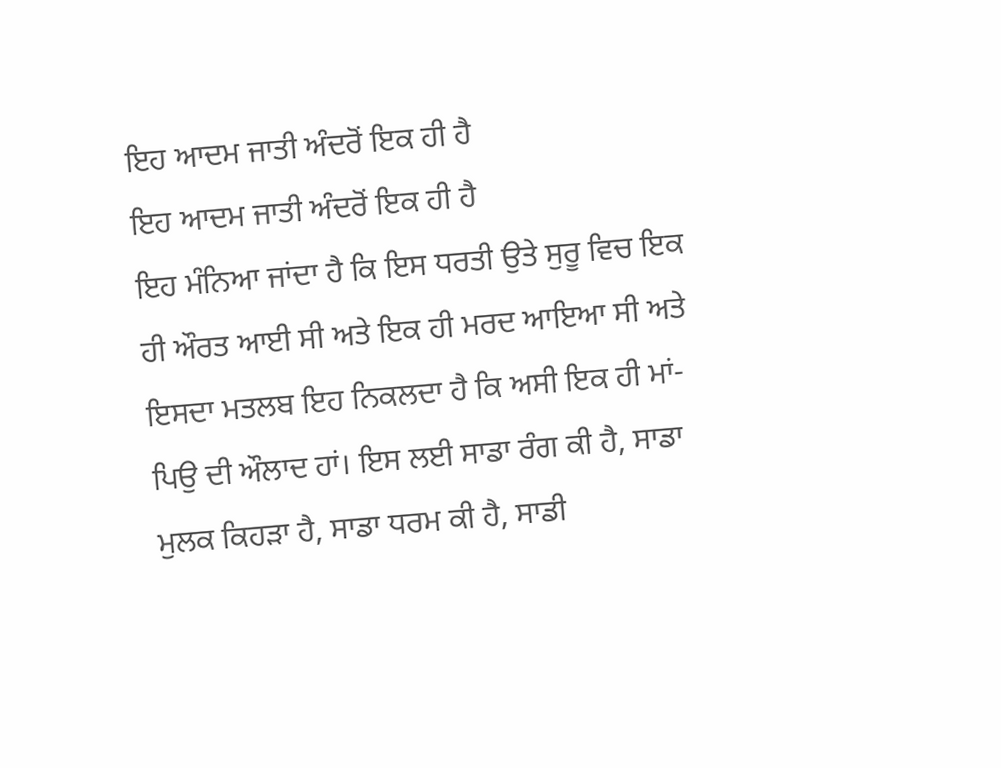ਇਹ ਆਦਮ ਜਾਤੀ ਅੰਦਰੋਂ ਇਕ ਹੀ ਹੈ
ਇਹ ਆਦਮ ਜਾਤੀ ਅੰਦਰੋਂ ਇਕ ਹੀ ਹੈ
ਇਹ ਮੰਨਿਆ ਜਾਂਦਾ ਹੈ ਕਿ ਇਸ ਧਰਤੀ ਉਤੇ ਸੁਰੂ ਵਿਚ ਇਕ ਹੀ ਔਰਤ ਆਈ ਸੀ ਅਤੇ ਇਕ ਹੀ ਮਰਦ ਆਇਆ ਸੀ ਅਤੇ ਇਸਦਾ ਮਤਲਬ ਇਹ ਨਿਕਲਦਾ ਹੈ ਕਿ ਅਸੀ ਇਕ ਹੀ ਮਾਂ-ਪਿਉ ਦੀ ਔਲਾਦ ਹਾਂ। ਇਸ ਲਈ ਸਾਡਾ ਰੰਗ ਕੀ ਹੈ, ਸਾਡਾ ਮੁਲਕ ਕਿਹੜਾ ਹੈ, ਸਾਡਾ ਧਰਮ ਕੀ ਹੈ, ਸਾਡੀ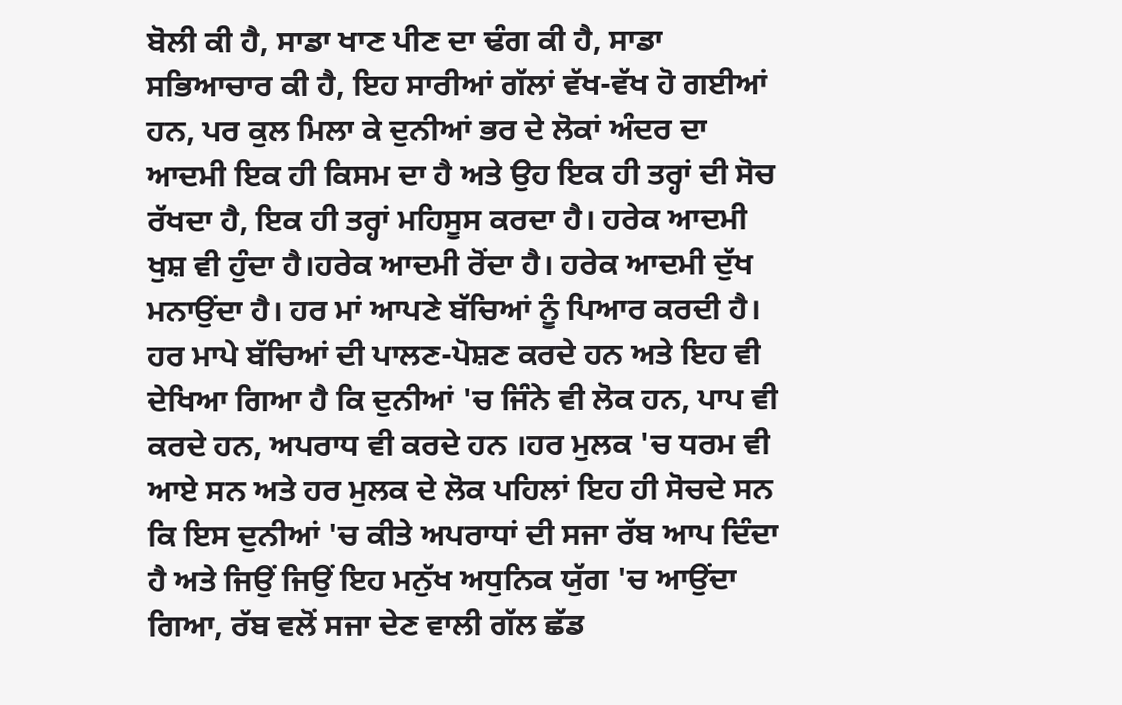ਬੋਲੀ ਕੀ ਹੈ, ਸਾਡਾ ਖਾਣ ਪੀਣ ਦਾ ਢੰਗ ਕੀ ਹੈ, ਸਾਡਾ ਸਭਿਆਚਾਰ ਕੀ ਹੈ, ਇਹ ਸਾਰੀਆਂ ਗੱਲਾਂ ਵੱਖ-ਵੱਖ ਹੋ ਗਈਆਂ ਹਨ, ਪਰ ਕੁਲ ਮਿਲਾ ਕੇ ਦੁਨੀਆਂ ਭਰ ਦੇ ਲੋਕਾਂ ਅੰਦਰ ਦਾ ਆਦਮੀ ਇਕ ਹੀ ਕਿਸਮ ਦਾ ਹੈ ਅਤੇ ਉਹ ਇਕ ਹੀ ਤਰ੍ਹਾਂ ਦੀ ਸੋਚ ਰੱਖਦਾ ਹੈ, ਇਕ ਹੀ ਤਰ੍ਹਾਂ ਮਹਿਸੂਸ ਕਰਦਾ ਹੈ। ਹਰੇਕ ਆਦਮੀ ਖੁਸ਼ ਵੀ ਹੁੰਦਾ ਹੈ।ਹਰੇਕ ਆਦਮੀ ਰੋਂਦਾ ਹੈ। ਹਰੇਕ ਆਦਮੀ ਦੁੱਖ ਮਨਾਉਂਦਾ ਹੈ। ਹਰ ਮਾਂ ਆਪਣੇ ਬੱਚਿਆਂ ਨੂੰ ਪਿਆਰ ਕਰਦੀ ਹੈ। ਹਰ ਮਾਪੇ ਬੱਚਿਆਂ ਦੀ ਪਾਲਣ-ਪੋਸ਼ਣ ਕਰਦੇ ਹਨ ਅਤੇ ਇਹ ਵੀ ਦੇਖਿਆ ਗਿਆ ਹੈ ਕਿ ਦੁਨੀਆਂ 'ਚ ਜਿੰਨੇ ਵੀ ਲੋਕ ਹਨ, ਪਾਪ ਵੀ ਕਰਦੇ ਹਨ, ਅਪਰਾਧ ਵੀ ਕਰਦੇ ਹਨ ।ਹਰ ਮੁਲਕ 'ਚ ਧਰਮ ਵੀ ਆਏ ਸਨ ਅਤੇ ਹਰ ਮੁਲਕ ਦੇ ਲੋਕ ਪਹਿਲਾਂ ਇਹ ਹੀ ਸੋਚਦੇ ਸਨ ਕਿ ਇਸ ਦੁਨੀਆਂ 'ਚ ਕੀਤੇ ਅਪਰਾਧਾਂ ਦੀ ਸਜਾ ਰੱਬ ਆਪ ਦਿੰਦਾ ਹੈ ਅਤੇ ਜਿਉਂ ਜਿਉਂ ਇਹ ਮਨੁੱਖ ਅਧੁਨਿਕ ਯੁੱਗ 'ਚ ਆਉਂਦਾ ਗਿਆ, ਰੱਬ ਵਲੋਂ ਸਜਾ ਦੇਣ ਵਾਲੀ ਗੱਲ ਛੱਡ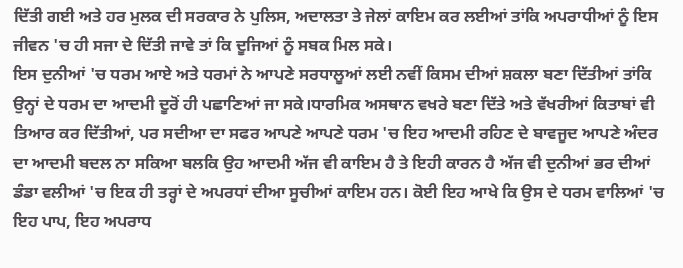ਦਿੱਤੀ ਗਈ ਅਤੇ ਹਰ ਮੁਲਕ ਦੀ ਸਰਕਾਰ ਨੇ ਪੁਲਿਸ, ਅਦਾਲਤਾ ਤੇ ਜੇਲਾਂ ਕਾਇਮ ਕਰ ਲਈਆਂ ਤਾਂਕਿ ਅਪਰਾਧੀਆਂ ਨੂੰ ਇਸ ਜੀਵਨ 'ਚ ਹੀ ਸਜਾ ਦੇ ਦਿੱਤੀ ਜਾਵੇ ਤਾਂ ਕਿ ਦੂਜਿਆਂ ਨੂੰ ਸਬਕ ਮਿਲ ਸਕੇ।
ਇਸ ਦੁਨੀਆਂ 'ਚ ਧਰਮ ਆਏ ਅਤੇ ਧਰਮਾਂ ਨੇ ਆਪਣੇ ਸਰਧਾਲੂਆਂ ਲਈ ਨਵੀਂ ਕਿਸਮ ਦੀਆਂ ਸ਼ਕਲਾ ਬਣਾ ਦਿੱਤੀਆਂ ਤਾਂਕਿ ਉਨ੍ਹਾਂ ਦੇ ਧਰਮ ਦਾ ਆਦਮੀ ਦੂਰੋਂ ਹੀ ਪਛਾਣਿਆਂ ਜਾ ਸਕੇ।ਧਾਰਮਿਕ ਅਸਥਾਨ ਵਖਰੇ ਬਣਾ ਦਿੱਤੇ ਅਤੇ ਵੱਖਰੀਆਂ ਕਿਤਾਬਾਂ ਵੀ ਤਿਆਰ ਕਰ ਦਿੱਤੀਆਂ, ਪਰ ਸਦੀਆ ਦਾ ਸਫਰ ਆਪਣੇ ਆਪਣੇ ਧਰਮ 'ਚ ਇਹ ਆਦਮੀ ਰਹਿਣ ਦੇ ਬਾਵਜੂਦ ਆਪਣੇ ਅੰਦਰ ਦਾ ਆਦਮੀ ਬਦਲ ਨਾ ਸਕਿਆ ਬਲਕਿ ਉਹ ਆਦਮੀ ਅੱਜ ਵੀ ਕਾਇਮ ਹੈ ਤੇ ਇਹੀ ਕਾਰਨ ਹੈ ਅੱਜ ਵੀ ਦੁਨੀਆਂ ਭਰ ਦੀਆਂ ਡੰਡਾ ਵਲੀਆਂ 'ਚ ਇਕ ਹੀ ਤਰ੍ਹਾਂ ਦੇ ਅਪਰਧਾਂ ਦੀਆ ਸੂਚੀਆਂ ਕਾਇਮ ਹਨ। ਕੋਈ ਇਹ ਆਖੇ ਕਿ ਉਸ ਦੇ ਧਰਮ ਵਾਲਿਆਂ 'ਚ ਇਹ ਪਾਪ, ਇਹ ਅਪਰਾਧ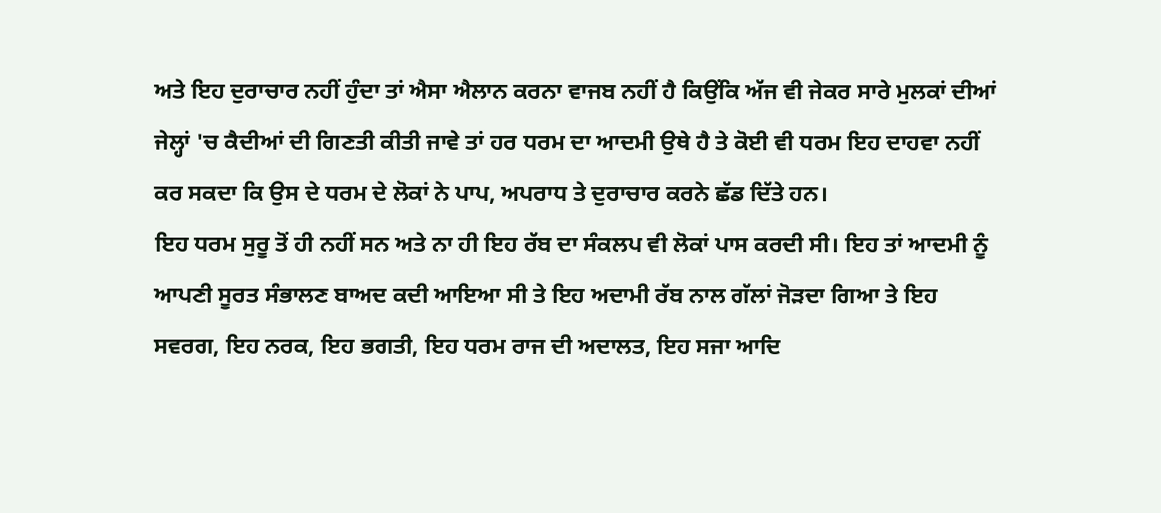ਅਤੇ ਇਹ ਦੁਰਾਚਾਰ ਨਹੀਂ ਹੁੰਦਾ ਤਾਂ ਐਸਾ ਐਲਾਨ ਕਰਨਾ ਵਾਜਬ ਨਹੀਂ ਹੈ ਕਿਉਂਕਿ ਅੱਜ ਵੀ ਜੇਕਰ ਸਾਰੇ ਮੁਲਕਾਂ ਦੀਆਂ ਜੇਲ੍ਹਾਂ 'ਚ ਕੈਦੀਆਂ ਦੀ ਗਿਣਤੀ ਕੀਤੀ ਜਾਵੇ ਤਾਂ ਹਰ ਧਰਮ ਦਾ ਆਦਮੀ ਉਥੇ ਹੈ ਤੇ ਕੋਈ ਵੀ ਧਰਮ ਇਹ ਦਾਹਵਾ ਨਹੀਂ ਕਰ ਸਕਦਾ ਕਿ ਉਸ ਦੇ ਧਰਮ ਦੇ ਲੋਕਾਂ ਨੇ ਪਾਪ, ਅਪਰਾਧ ਤੇ ਦੁਰਾਚਾਰ ਕਰਨੇ ਛੱਡ ਦਿੱਤੇ ਹਨ।
ਇਹ ਧਰਮ ਸੁਰੂ ਤੋਂ ਹੀ ਨਹੀਂ ਸਨ ਅਤੇ ਨਾ ਹੀ ਇਹ ਰੱਬ ਦਾ ਸੰਕਲਪ ਵੀ ਲੋਕਾਂ ਪਾਸ ਕਰਦੀ ਸੀ। ਇਹ ਤਾਂ ਆਦਮੀ ਨੂੰ ਆਪਣੀ ਸੂਰਤ ਸੰਭਾਲਣ ਬਾਅਦ ਕਦੀ ਆਇਆ ਸੀ ਤੇ ਇਹ ਅਦਾਮੀ ਰੱਬ ਨਾਲ ਗੱਲਾਂ ਜੋੜਦਾ ਗਿਆ ਤੇ ਇਹ ਸਵਰਗ, ਇਹ ਨਰਕ, ਇਹ ਭਗਤੀ, ਇਹ ਧਰਮ ਰਾਜ ਦੀ ਅਦਾਲਤ, ਇਹ ਸਜਾ ਆਦਿ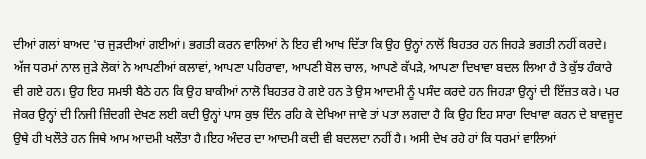ਦੀਆਂ ਗਲਾਂ ਬਾਅਦ 'ਚ ਜੁੜਦੀਆਂ ਗਈਆਂ। ਭਗਤੀ ਕਰਨ ਵਾਲਿਆਂ ਨੇ ਇਹ ਵੀ ਆਖ ਦਿੱਤਾ ਕਿ ਉਹ ਉਨ੍ਹਾਂ ਨਾਲੋਂ ਬਿਹਤਰ ਹਨ ਜਿਹੜੇ ਭਗਤੀ ਨਹੀਂ ਕਰਦੇ। ਅੱਜ ਧਰਮਾਂ ਨਾਲ ਜੁੜੇ ਲੋਕਾਂ ਨੇ ਆਪਣੀਆਂ ਕਲਾਵਾਂ, ਆਪਣਾ ਪਹਿਰਾਵਾ, ਆਪਣੀ ਬੋਲ ਚਾਲ, ਆਪਣੇ ਕੱਪੜੇ, ਆਪਣਾ ਦਿਖਾਵਾ ਬਦਲ ਲਿਆ ਹੈ ਤੇ ਕੁੱਝ ਹੰਕਾਰੇ ਵੀ ਗਏ ਹਨ। ਉਹ ਇਹ ਸਮਝੀ ਬੈਠੇ ਹਨ ਕਿ ਉਹ ਬਾਕੀਆਂ ਨਾਲੋ ਬਿਹਤਰ ਹੋ ਗਏ ਹਨ ਤੇ ਉਸ ਆਦਮੀ ਨੂੰ ਪਸੰਦ ਕਰਦੇ ਹਨ ਜਿਹੜਾ ਉਨ੍ਹਾਂ ਦੀ ਇੱਜ਼ਤ ਕਰੇ। ਪਰ ਜੇਕਰ ਉਨ੍ਹਾਂ ਦੀ ਨਿਜੀ ਜ਼ਿੰਦਗੀ ਦੇਖਣ ਲਈ ਕਦੀ ਉਨ੍ਹਾਂ ਪਾਸ ਕੁਝ ਦਿੰਨ ਰਹਿ ਕੇ ਦੇਖਿਆ ਜਾਵੇ ਤਾਂ ਪਤਾ ਲਗਦਾ ਹੈ ਕਿ ਉਹ ਇਹ ਸਾਰਾ ਦਿਖਾਵਾ ਕਰਨ ਦੇ ਬਾਵਜੂਦ ਉਥੇ ਹੀ ਖਲੌਤੇ ਹਨ ਜਿਥੇ ਆਮ ਆਦਮੀ ਖਲੌਤਾ ਹੈ।ਇਹ ਅੰਦਰ ਦਾ ਆਦਮੀ ਕਦੀ ਵੀ ਬਦਲਦਾ ਨਹੀਂ ਹੈ। ਅਸੀ ਦੇਖ ਰਹੇ ਹਾਂ ਕਿ ਧਰਮਾਂ ਵਾਲਿਆਂ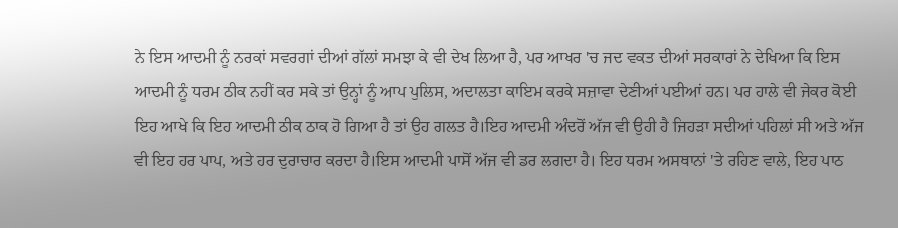ਨੇ ਇਸ ਆਦਮੀ ਨੂੰ ਨਰਕਾਂ ਸਵਰਗਾਂ ਦੀਆਂ ਗੱਲਾਂ ਸਮਝਾ ਕੇ ਵੀ ਦੇਖ ਲਿਆ ਹੈ, ਪਰ ਆਖਰ 'ਚ ਜਦ ਵਕਤ ਦੀਆਂ ਸਰਕਾਰਾਂ ਨੇ ਦੇਖਿਆ ਕਿ ਇਸ ਆਦਮੀ ਨੂੰ ਧਰਮ ਠੀਕ ਨਹੀਂ ਕਰ ਸਕੇ ਤਾਂ ਉਨ੍ਹਾਂ ਨੂੰ ਆਪ ਪੁਲਿਸ, ਅਦਾਲਤਾ ਕਾਇਮ ਕਰਕੇ ਸਜ਼ਾਵਾ ਦੇਣੀਆਂ ਪਈਆਂ ਹਨ। ਪਰ ਹਾਲੇ ਵੀ ਜੇਕਰ ਕੋਈ ਇਹ ਆਖੇ ਕਿ ਇਹ ਆਦਮੀ ਠੀਕ ਠਾਕ ਹੋ ਗਿਆ ਹੈ ਤਾਂ ਉਹ ਗਲਤ ਹੈ।ਇਹ ਆਦਮੀ ਅੰਦਰੋਂ ਅੱਜ ਵੀ ਉਹੀ ਹੈ ਜਿਹੜਾ ਸਦੀਆਂ ਪਹਿਲਾਂ ਸੀ ਅਤੇ ਅੱਜ ਵੀ ਇਹ ਹਰ ਪਾਪ, ਅਤੇ ਹਰ ਦੁਰਾਚਾਰ ਕਰਦਾ ਹੈ।ਇਸ ਆਦਮੀ ਪਾਸੋਂ ਅੱਜ ਵੀ ਡਰ ਲਗਦਾ ਹੈ। ਇਹ ਧਰਮ ਅਸਥਾਨਾਂ 'ਤੇ ਰਹਿਣ ਵਾਲੇ, ਇਹ ਪਾਠ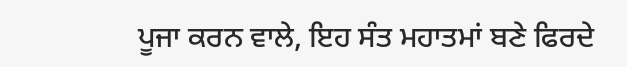ਪੂਜਾ ਕਰਨ ਵਾਲੇ, ਇਹ ਸੰਤ ਮਹਾਤਮਾਂ ਬਣੇ ਫਿਰਦੇ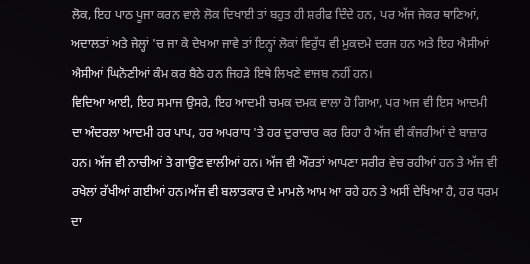ਲੋਕ, ਇਹ ਪਾਠ ਪੂਜਾ ਕਰਨ ਵਾਲੇ ਲੋਕ ਦਿਖਾਈ ਤਾਂ ਬਹੁਤ ਹੀ ਸ਼ਰੀਫ ਦਿੰਦੇ ਹਨ, ਪਰ ਅੱਜ ਜੇਕਰ ਥਾਣਿਆਂ, ਅਦਾਲਤਾਂ ਅਤੇ ਜੇਲ੍ਹਾਂ 'ਚ ਜਾ ਕੇ ਦੇਖਆ ਜਾਵੇ ਤਾਂ ਇਨ੍ਹਾਂ ਲੋਕਾਂ ਵਿਰੁੱਧ ਵੀ ਮੁਕਦਮੇ ਦਰਜ ਹਨ ਅਤੇ ਇਹ ਐਸੀਆਂ ਐਸੀਆਂ ਘਿਨੋਣੀਆਂ ਕੰਮ ਕਰ ਬੈਠੇ ਹਨ ਜਿਹੜੇ ਇਥੇ ਲਿਖਣੇ ਵਾਜਬ ਨਹੀਂ ਹਨ।
ਵਿਦਿਆ ਆਈ, ਇਹ ਸਮਾਜ ਉਸਰੇ, ਇਹ ਆਦਮੀ ਚਮਕ ਦਮਕ ਵਾਲਾ ਹੋ ਗਿਆ, ਪਰ ਅਜ ਵੀ ਇਸ ਆਦਮੀ ਦਾ ਅੰਦਰਲਾ ਆਦਮੀ ਹਰ ਪਾਪ, ਹਰ ਅਪਰਾਧ 'ਤੇ ਹਰ ਦੁਰਾਚਾਰ ਕਰ ਰਿਹਾ ਹੈ ਅੱਜ ਵੀ ਕੰਜਰੀਆਂ ਦੇ ਬਾਜ਼ਾਰ ਹਨ। ਅੱਜ ਵੀ ਨਾਚੀਆਂ ਤੇ ਗਾਉਣ ਵਾਲੀਆਂ ਹਨ। ਅੱਜ ਵੀ ਔਰਤਾਂ ਆਪਣਾ ਸਰੀਰ ਵੇਚ ਰਹੀਆਂ ਹਨ ਤੇ ਅੱਜ ਵੀ ਰਖੇਲਾਂ ਰੱਖੀਆਂ ਗਈਆਂ ਹਨ।ਅੱਜ ਵੀ ਬਲਾਤਕਾਰ ਦੇ ਮਾਮਲੇ ਆਮ ਆ ਰਹੇ ਹਨ ਤੇ ਅਸੀਂ ਦੇਖਿਆ ਹੈ, ਹਰ ਧਰਮ ਦਾ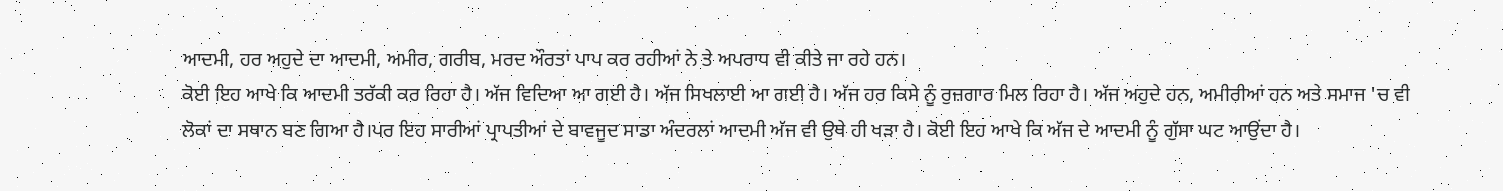ਆਦਮੀ, ਹਰ ਅਹੁਦੇ ਦਾ ਆਦਮੀ, ਅਮੀਰ, ਗਰੀਬ, ਮਰਦ ਔਰਤਾਂ ਪਾਪ ਕਰ ਰਹੀਆਂ ਨੇ ਤੇ ਅਪਰਾਧ ਵੀ ਕੀਤੇ ਜਾ ਰਹੇ ਹਨ।
ਕੋਈ ਇਹ ਆਖੇ ਕਿ ਆਦਮੀ ਤਰੱਕੀ ਕਰ ਰਿਹਾ ਹੈ। ਅੱਜ ਵਿਦਿਆ ਆ ਗਈ ਹੈ। ਅੱਜ ਸਿਖਲਾਈ ਆ ਗਈ ਹੈ। ਅੱਜ ਹਰ ਕਿਸੇ ਨੂੰ ਰੁਜ਼ਗਾਰ ਮਿਲ ਰਿਹਾ ਹੈ। ਅੱਜ ਅਹੁਦੇ ਹਨ, ਅਮੀਰੀਆਂ ਹਨ ਅਤੇ ਸਮਾਜ 'ਚ ਵੀ ਲੋਕਾਂ ਦਾ ਸਥਾਨ ਬਣ ਗਿਆ ਹੈ।ਪਰ ਇਹ ਸਾਰੀਆਂ ਪ੍ਰਾਪਤੀਆਂ ਦੇ ਬਾਵਜੂਦ ਸਾਡਾ ਅੰਦਰਲਾਂ ਆਦਮੀ ਅੱਜ ਵੀ ਉਥੇ ਹੀ ਖੜਾ ਹੈ। ਕੋਈ ਇਹ ਆਖੇ ਕਿ ਅੱਜ ਦੇ ਆਦਮੀ ਨੂੰ ਗੁੱਸਾ ਘਟ ਆਉਂਦਾ ਹੈ।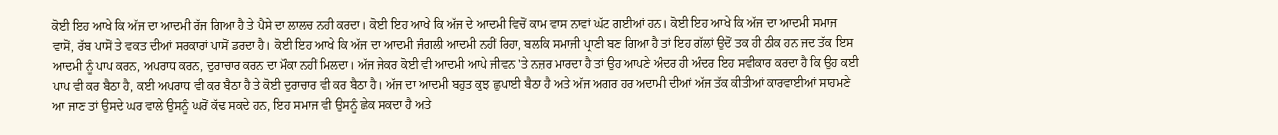ਕੋਈ ਇਹ ਆਖੇ ਕਿ ਅੱਜ ਦਾ ਆਦਮੀ ਰੱਜ ਗਿਆ ਹੈ ਤੇ ਪੈਸੇ ਦਾ ਲਾਲਚ ਨਹੀ ਕਰਦਾ। ਕੋਈ ਇਹ ਆਖੇ ਕਿ ਅੱਜ ਦੇ ਆਦਮੀ ਵਿਚੋਂ ਕਾਮ ਵਾਸ ਨਾਵਾਂ ਘੱਟ ਗਈਆਂ ਹਨ। ਕੋਈ ਇਹ ਆਖੇ ਕਿ ਅੱਜ ਦਾ ਆਦਮੀ ਸਮਾਜ ਵਾਸੋਂ, ਰੱਬ ਪਾਸੋਂ ਤੇ ਵਕਤ ਦੀਆਂ ਸਰਕਾਰਾਂ ਪਾਸੋਂ ਡਰਦਾ ਹੈ। ਕੋਈ ਇਹ ਆਖੇ ਕਿ ਅੱਜ ਦਾ ਆਦਮੀ ਜੰਗਲੀ ਆਦਮੀ ਨਹੀਂ ਰਿਹਾ, ਬਲਕਿ ਸਮਾਜੀ ਪ੍ਰਾਣੀ ਬਣ ਗਿਆ ਹੈ ਤਾਂ ਇਹ ਗੱਲਾਂ ਉਦੋਂ ਤਕ ਹੀ ਠੀਕ ਹਨ ਜਦ ਤੱਕ ਇਸ ਆਦਮੀ ਨੂੰ ਪਾਪ ਕਰਨ, ਅਪਰਾਧ ਕਰਨ, ਦੁਰਾਚਾਰ ਕਰਨ ਦਾ ਮੌਕਾ ਨਹੀਂ ਮਿਲਦਾ। ਅੱਜ ਜੇਕਰ ਕੋਈ ਵੀ ਆਦਮੀ ਆਪੇ ਜੀਵਨ 'ਤੇ ਨਜ਼ਰ ਮਾਰਦਾ ਹੈ ਤਾਂ ਉਹ ਆਪਣੇ ਅੰਦਰ ਹੀ ਅੰਦਰ ਇਹ ਸਵੀਕਾਰ ਕਰਦਾ ਹੈ ਕਿ ਉਹ ਕਈ ਪਾਪ ਵੀ ਕਰ ਬੈਠਾ ਹੈ, ਕਈ ਅਪਰਾਧ ਵੀ ਕਰ ਬੈਠਾ ਹੈ ਤੇ ਕੋਈ ਦੁਰਾਚਾਰ ਵੀ ਕਰ ਬੈਠਾ ਹੈ। ਅੱਜ ਦਾ ਆਦਮੀ ਬਹੁਤ ਕੁਝ ਛੁਪਾਈ ਬੈਠਾ ਹੈ ਅਤੇ ਅੱਜ ਅਗਰ ਹਰ ਅਦਾਮੀ ਦੀਆਂ ਅੱਜ ਤੱਕ ਕੀਤੀਆਂ ਕਾਰਵਾਈਆਂ ਸਾਹਮਣੇ ਆ ਜਾਣ ਤਾਂ ਉਸਦੇ ਘਰ ਵਾਲੇ ਉਸਨੂੰ ਘਰੋਂ ਕੱਢ ਸਕਦੇ ਹਨ, ਇਹ ਸਮਾਜ ਵੀ ਉਸਨੂੰ ਛੇਕ ਸਕਦਾ ਹੈ ਅਤੇ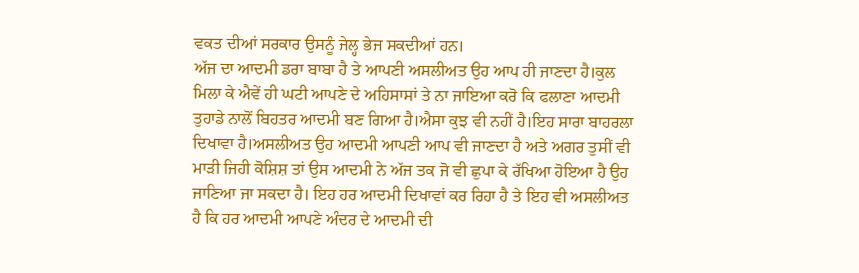ਵਕਤ ਦੀਆਂ ਸਰਕਾਰ ਉਸਨੂੰ ਜੇਲ੍ਹ ਭੇਜ ਸਕਦੀਆਂ ਹਨ।
ਅੱਜ ਦਾ ਆਦਮੀ ਡਰਾ ਬਾਬਾ ਹੈ ਤੇ ਆਪਣੀ ਅਸਲੀਅਤ ਉਹ ਆਪ ਹੀ ਜਾਣਦਾ ਹੈ।ਕੁਲ ਮਿਲਾ ਕੇ ਐਵੇਂ ਹੀ ਘਟੀ ਆਪਣੇ ਦੇ ਅਹਿਸਾਸਾਂ ਤੇ ਨਾ ਜਾਇਆ ਕਰੋ ਕਿ ਫਲਾਣਾ ਆਦਮੀ ਤੁਹਾਡੇ ਨਾਲੋਂ ਬਿਹਤਰ ਆਦਮੀ ਬਣ ਗਿਆ ਹੈ।ਐਸਾ ਕੁਝ ਵੀ ਨਹੀਂ ਹੈ।ਇਹ ਸਾਰਾ ਬਾਹਰਲਾ ਦਿਖਾਵਾ ਹੈ।ਅਸਲੀਅਤ ਉਹ ਆਦਮੀ ਆਪਣੀ ਆਪ ਵੀ ਜਾਣਦਾ ਹੈ ਅਤੇ ਅਗਰ ਤੁਸੀਂ ਵੀ ਮਾੜੀ ਜਿਹੀ ਕੋਸ਼ਿਸ਼ ਤਾਂ ਉਸ ਆਦਮੀ ਨੇ ਅੱਜ ਤਕ ਜੋ ਵੀ ਛੁਪਾ ਕੇ ਰੱਖਿਆ ਹੋਇਆ ਹੈ ਉਹ ਜਾਣਿਆ ਜਾ ਸਕਦਾ ਹੈ। ਇਹ ਹਰ ਆਦਮੀ ਦਿਖਾਵਾਂ ਕਰ ਰਿਹਾ ਹੈ ਤੇ ਇਹ ਵੀ ਅਸਲੀਅਤ ਹੈ ਕਿ ਹਰ ਆਦਮੀ ਆਪਣੇ ਅੰਦਰ ਦੇ ਆਦਮੀ ਦੀ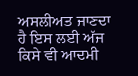ਅਸਲੀਅਤ ਜਾਣਦਾ ਹੈ ਇਸ ਲਈ ਅੱਜ ਕਿਸੇ ਵੀ ਆਦਮੀ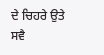ਦੇ ਚਿਹਰੇ ਉਤੇ ਸਵੈ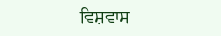ਵਿਸ਼ਵਾਸ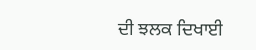ਦੀ ਝਲਕ ਦਿਖਾਈ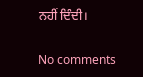ਨਹੀਂ ਦਿੰਦੀ।

No comments